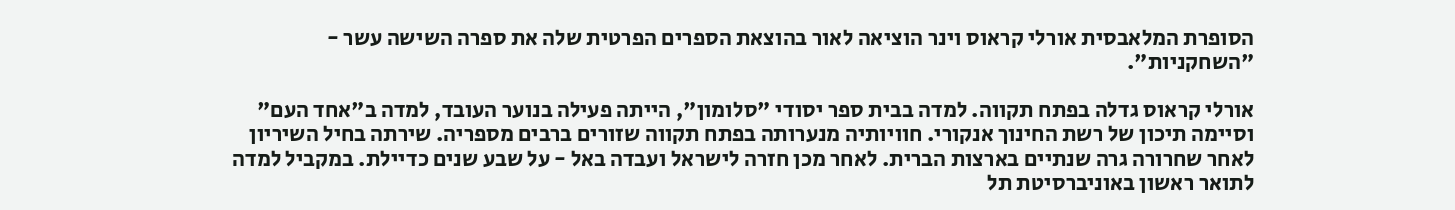הסופרת המלאבסית אורלי קראוס וינר הוציאה לאור בהוצאת הספרים הפרטית שלה את ספרה השישה עשר - "השחקניות".

אורלי קראוס גדלה בפתח תקווה. למדה בבית ספר יסודי "סלומון", הייתה פעילה בנוער העובד, למדה ב"אחד העם" וסיימה תיכון של רשת החינוך אנקורי. חוויותיה מנערותה בפתח תקווה שזורים ברבים מספריה. שירתה בחיל השיריון לאחר שחרורה גרה שנתיים בארצות הברית. לאחר מכן חזרה לישראל ועבדה באל - על שבע שנים כדיילת. במקביל למדה לתואר ראשון באוניברסיטת תל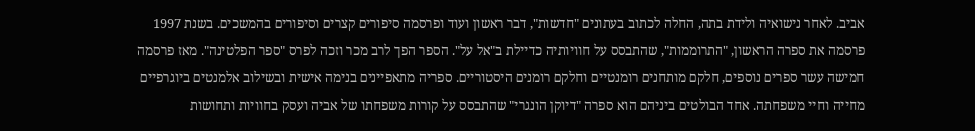אביב. לאחר נישואיה ולידת בתה, החלה לכתוב בעתונים "חדשות", דבר ראשון ועוד ופרסמה סיפורים קצרים וסיפורים בהמשכים. בשנת 1997 פרסמה את ספרה הראשון, "התרוממות", שהתבסס על חוויותיה כדיילת ב"אל על". הספר הפך לרב מכר וזכה לפרס "ספר הפלטינה". מאז פרסמה חמישה עשר ספרים נוספים, חלקם מותחנים רומנטיים וחלקם רומנים היסטוריים. ספריה מתאפיינים בנימה אישית ובשילוב אלמנטים ביוגרפיים מחייה וחיי משפחתה. אחד הבולטים ביניהם הוא ספרה "דיוקן הונגרי" שהתבסס על קורות משפחתו של אביה ועסק בחוויות ותחושות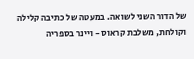של הדור השני לשואה. במעטה של כתיבה קלילה וקולחת, משלבת קראוס - ויינר בספריה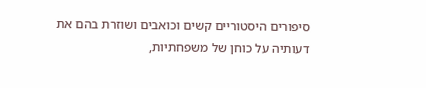סיפורים היסטוריים קשים וכואבים ושוזרת בהם את דעותיה על כוחן של משפחתיות,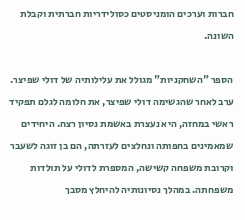חברות וערכים הומניסטים כסולידריות חברתית וקבלת השונה.

הספר "השחקניות" מגולל את עלילותיה של דולי שפיצר. ערב לאחר שהגשימה דולי שפיצר, את חלומה לגלם תפקיד ראשי במחזה, היא נעצרת באשמת נסיון רצח. היחידים שמאמינים בחפותה ונחלצים לעזרתה, הם בן זוגה לשעבר וקרובת משפחה קשישה, המספרת לדולי על תולדות משפחתה. במהלך נסיונותיה להיחלץ מסבך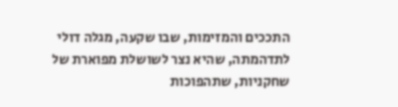התככים והמזימות, שבו שקעה, מגלה דולי לתדהמתה, שהיא נצר לשושלת מפוארת של שחקניות, שתהפוכות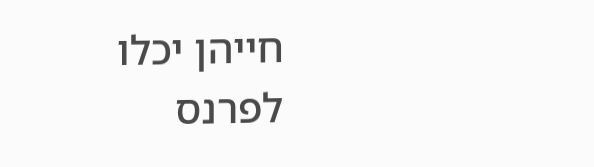חייהן יכלו לפרנס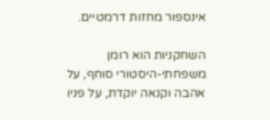אינספור מחזות דרמטיים.

השחקניות הוא רומן משפחתי-היסטורי סוחף, על אהבה וקנאה יוקדת, על פניו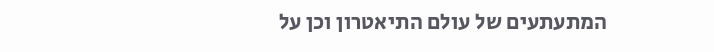המתעתעים של עולם התיאטרון וכן על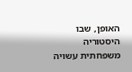האופן, שבו היסטוריה משפחתית עשויה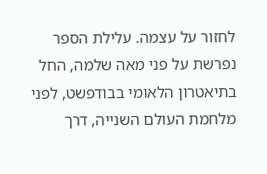לחזור על עצמה. עלילת הספר נפרשת על פני מאה שלמה, החל בתיאטרון הלאומי בבודפשט, לפני מלחמת העולם השנייה, דרך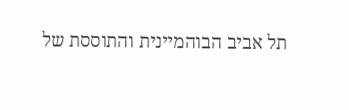תל אביב הבוהמיינית והתוססת של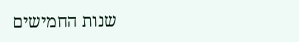שנות החמישים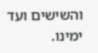והשישים ועד ימינו.